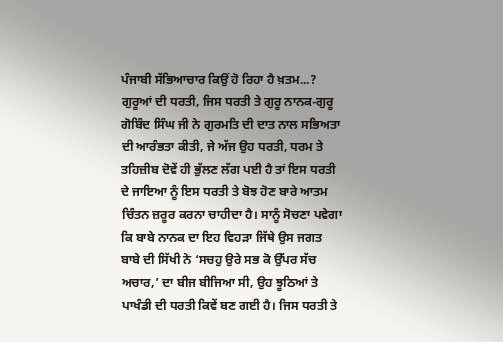ਪੰਜਾਬੀ ਸੱਭਿਆਚਾਰ ਕਿਉਂ ਹੋ ਰਿਹਾ ਹੈ ਖ਼ਤਮ...?
ਗੁਰੂਆਂ ਦੀ ਧਰਤੀ, ਜਿਸ ਧਰਤੀ ਤੇ ਗੁਰੂ ਨਾਨਕ-ਗੁਰੂ ਗੋਬਿੰਦ ਸਿੰਘ ਜੀ ਨੇ ਗੁਰਮਤਿ ਦੀ ਦਾਤ ਨਾਲ ਸਭਿਅਤਾ ਦੀ ਆਰੰਭਤਾ ਕੀਤੀ, ਜੇ ਅੱਜ ਉਹ ਧਰਤੀ, ਧਰਮ ਤੇ ਤਹਿਜ਼ੀਬ ਦੋਵੇਂ ਹੀ ਭੁੱਲਣ ਲੱਗ ਪਈ ਹੈ ਤਾਂ ਇਸ ਧਰਤੀ ਦੇ ਜਾਇਆ ਨੂੰ ਇਸ ਧਰਤੀ ਤੇ ਬੋਝ ਹੋਣ ਬਾਰੇ ਆਤਮ ਚਿੰਤਨ ਜ਼ਰੂਰ ਕਰਨਾ ਚਾਹੀਦਾ ਹੈ। ਸਾਨੂੰ ਸੋਚਣਾ ਪਵੇਗਾ ਕਿ ਬਾਬੇ ਨਾਨਕ ਦਾ ਇਹ ਵਿਹੜਾ ਜਿੱਥੇ ਉਸ ਜਗਤ ਬਾਬੇ ਦੀ ਸਿੱਖੀ ਨੇ ‘ਸਚਹੁ ਉਰੇ ਸਭ ਕੋ ਉੱਪਰ ਸੱਚ ਅਚਾਰ,’ ਦਾ ਬੀਜ ਬੀਜਿਆ ਸੀ, ਉਹ ਝੂਠਿਆਂ ਤੇ ਪਾਖੰਡੀ ਦੀ ਧਰਤੀ ਕਿਵੇਂ ਬਣ ਗਈ ਹੈ। ਜਿਸ ਧਰਤੀ ਤੇ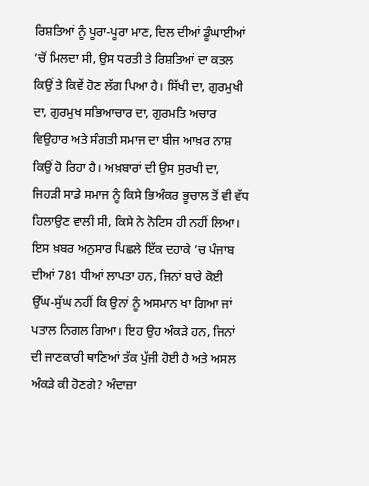ਰਿਸ਼ਤਿਆਂ ਨੂੰ ਪੂਰਾ-ਪੂਰਾ ਮਾਣ, ਦਿਲ ਦੀਆਂ ਡੂੰਘਾਈਆਂ ’ਚੋਂ ਮਿਲਦਾ ਸੀ, ਉਸ ਧਰਤੀ ਤੇ ਰਿਸ਼ਤਿਆਂ ਦਾ ਕਤਲ ਕਿਉਂ ਤੇ ਕਿਵੇਂ ਹੋਣ ਲੱਗ ਪਿਆ ਹੈ। ਸਿੱਖੀ ਦਾ, ਗੁਰਮੁਖੀ ਦਾ, ਗੁਰਮੁਖ ਸਭਿਆਚਾਰ ਦਾ, ਗੁਰਮਤਿ ਅਚਾਰ ਵਿਉਹਾਰ ਅਤੇ ਸੰਗਤੀ ਸਮਾਜ ਦਾ ਬੀਜ ਆਖ਼ਰ ਨਾਸ਼ ਕਿਉਂ ਹੋ ਰਿਹਾ ਹੈ। ਅਖ਼ਬਾਰਾਂ ਦੀ ਉਸ ਸੁਰਖੀ ਦਾ, ਜਿਹੜੀ ਸਾਡੇ ਸਮਾਜ ਨੂੰ ਕਿਸੇ ਭਿਅੰਕਰ ਭੂਚਾਲ ਤੋਂ ਵੀ ਵੱਧ ਹਿਲਾਉਣ ਵਾਲੀ ਸੀ, ਕਿਸੇ ਨੇ ਨੋਟਿਸ ਹੀ ਨਹੀਂ ਲਿਆ। ਇਸ ਖ਼ਬਰ ਅਨੁਸਾਰ ਪਿਛਲੇ ਇੱਕ ਦਹਾਕੇ ’ਚ ਪੰਜਾਬ ਦੀਆਂ 781 ਧੀਆਂ ਲਾਪਤਾ ਹਨ, ਜਿਨਾਂ ਬਾਰੇ ਕੋਈ ਉੱਘ-ਸੁੱਘ ਨਹੀਂ ਕਿ ਉਨਾਂ ਨੂੰ ਅਸਮਾਨ ਖਾ ਗਿਆ ਜਾਂ ਪਤਾਲ ਨਿਗਲ ਗਿਆ। ਇਹ ਉਹ ਅੰਕੜੇ ਹਨ, ਜਿਨਾਂ ਦੀ ਜਾਣਕਾਰੀ ਥਾਣਿਆਂ ਤੱਕ ਪੁੱਜੀ ਹੋਈ ਹੈ ਅਤੇ ਅਸਲ ਅੰਕੜੇ ਕੀ ਹੋਣਗੇ? ਅੰਦਾਜ਼ਾ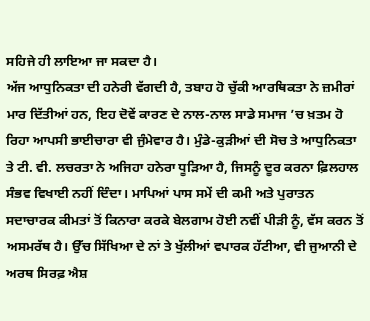ਸਹਿਜੇ ਹੀ ਲਾਇਆ ਜਾ ਸਕਦਾ ਹੈ।
ਅੱਜ ਆਧੁਨਿਕਤਾ ਦੀ ਹਨੇਰੀ ਵੱਗਦੀ ਹੈ, ਤਬਾਹ ਹੋ ਚੁੱਕੀ ਆਰਥਿਕਤਾ ਨੇ ਜ਼ਮੀਰਾਂ ਮਾਰ ਦਿੱਤੀਆਂ ਹਨ, ਇਹ ਦੋਵੇਂ ਕਾਰਣ ਦੇ ਨਾਲ-ਨਾਲ ਸਾਡੇ ਸਮਾਜ ’ਚ ਖ਼ਤਮ ਹੋ ਰਿਹਾ ਆਪਸੀ ਭਾਈਚਾਰਾ ਵੀ ਜੁੰਮੇਵਾਰ ਹੈ। ਮੁੰਡੇ-ਕੁੜੀਆਂ ਦੀ ਸੋਚ ਤੇ ਆਧੁਨਿਕਤਾ ਤੇ ਟੀ. ਵੀ. ਲਚਰਤਾ ਨੇ ਅਜਿਹਾ ਹਨੇਰਾ ਧੂੜਿਆ ਹੈ, ਜਿਸਨੂੰ ਦੂਰ ਕਰਨਾ ਫ਼ਿਲਹਾਲ ਸੰਭਵ ਵਿਖਾਈ ਨਹੀਂ ਦਿੰਦਾ। ਮਾਪਿਆਂ ਪਾਸ ਸਮੇਂ ਦੀ ਕਮੀ ਅਤੇ ਪੁਰਾਤਨ ਸਦਾਚਾਰਕ ਕੀਮਤਾਂ ਤੋਂ ਕਿਨਾਰਾ ਕਰਕੇ ਬੇਲਗਾਮ ਹੋਈ ਨਵੀਂ ਪੀੜੀ ਨੂੰ, ਵੱਸ ਕਰਨ ਤੋਂ ਅਸਮਰੱਥ ਹੈ। ਉੱਚ ਸਿੱਖਿਆ ਦੇ ਨਾਂ ਤੇ ਖੁੱਲੀਆਂ ਵਪਾਰਕ ਹੱਟੀਆ, ਵੀ ਜੁਆਨੀ ਦੇ ਅਰਥ ਸਿਰਫ਼ ਐਸ਼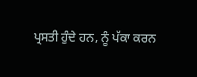ਪ੍ਰਸਤੀ ਹੁੰਦੇ ਹਨ, ਨੂੰ ਪੱਕਾ ਕਰਨ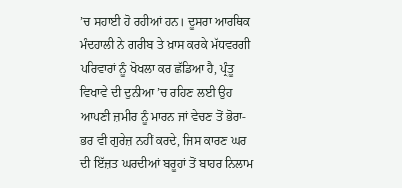’ਚ ਸਹਾਈ ਹੋ ਰਹੀਆਂ ਹਨ। ਦੂਸਰਾ ਆਰਥਿਕ ਮੰਦਹਾਲੀ ਨੇ ਗਰੀਬ ਤੇ ਖ਼ਾਸ ਕਰਕੇ ਮੱਧਵਰਗੀ ਪਰਿਵਾਰਾਂ ਨੂੰ ਖੋਖਲਾ ਕਰ ਛੱਡਿਆ ਹੈ, ਪ੍ਰੰਤੂ ਵਿਖਾਵੇ ਦੀ ਦੁਨੀਆ ’ਚ ਰਹਿਣ ਲਈ ਉਹ ਆਪਣੀ ਜ਼ਮੀਰ ਨੂੰ ਮਾਰਨ ਜਾਂ ਵੇਚਣ ਤੋਂ ਭੋਰਾ-ਭਰ ਵੀ ਗੁਰੇਜ਼ ਨਹੀਂ ਕਰਦੇ, ਜਿਸ ਕਾਰਣ ਘਰ ਦੀ ਇੱਜ਼ਤ ਘਰਦੀਆਂ ਬਰੂਹਾਂ ਤੋਂ ਬਾਹਰ ਨਿਲਾਮ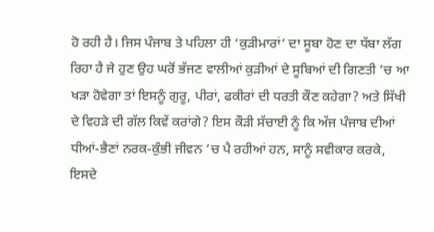ਹੋ ਰਹੀ ਹੈ। ਜਿਸ ਪੰਜਾਬ ਤੇ ਪਹਿਲਾ ਹੀ ‘ਕੁੜੀਮਾਰਾਂ’ ਦਾ ਸੂਬਾ ਹੋਣ ਦਾ ਧੱਬਾ ਲੱਗ ਰਿਹਾ ਹੈ ਜੇ ਹੁਣ ਉਹ ਘਰੋਂ ਭੱਜਣ ਵਾਲੀਆਂ ਕੁੜੀਆਂ ਦੇ ਸੂਬਿਆਂ ਦੀ ਗਿਣਤੀ ’ਚ ਆ ਖੜਾ ਹੋਵੇਗਾ ਤਾਂ ਇਸਨੂੰ ਗੁਰੂ, ਪੀਰਾਂ, ਫਕੀਰਾਂ ਦੀ ਧਰਤੀ ਕੌਣ ਕਹੇਗਾ? ਅਤੇ ਸਿੱਖੀ ਦੇ ਵਿਹੜੇ ਦੀ ਗੱਲ ਕਿਵੇਂ ਕਰਾਂਗੇ? ਇਸ ਕੌੜੀ ਸੱਚਾਈ ਨੂੰ ਕਿ ਅੱਜ ਪੰਜਾਬ ਦੀਆਂ ਧੀਆਂ-ਭੈਣਾਂ ਨਰਕ-ਕੁੰਭੀ ਜੀਵਨ ’ਚ ਪੈ ਰਹੀਆਂ ਹਨ, ਸਾਨੂੰ ਸਵੀਕਾਰ ਕਰਕੇ, ਇਸਦੇ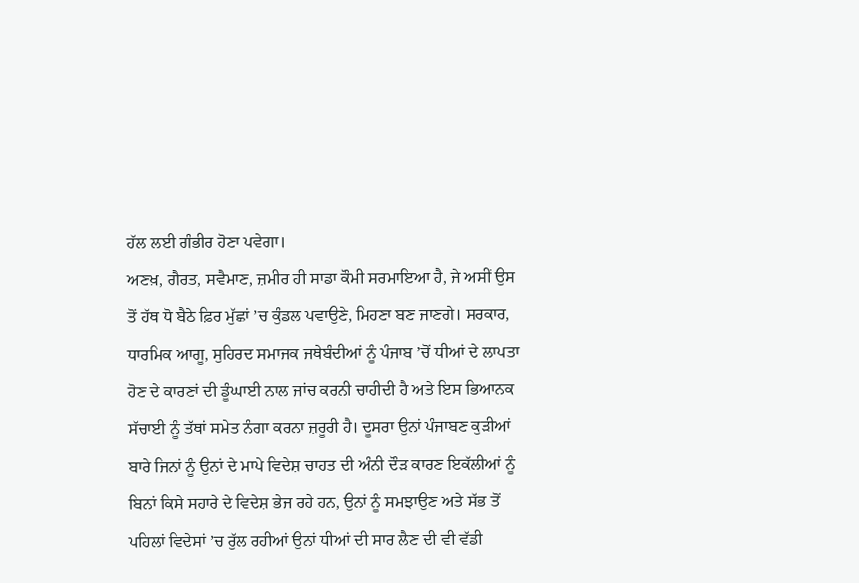ਹੱਲ ਲਈ ਗੰਭੀਰ ਹੋਣਾ ਪਵੇਗਾ।
ਅਣਖ਼, ਗੈਰਤ, ਸਵੈਮਾਣ, ਜ਼ਮੀਰ ਹੀ ਸਾਡਾ ਕੌਮੀ ਸਰਮਾਇਆ ਹੈ, ਜੇ ਅਸੀਂ ਉਸ ਤੋਂ ਹੱਥ ਧੋ ਬੈਠੇ ਫ਼ਿਰ ਮੁੱਛਾਂ ’ਚ ਕੁੰਡਲ ਪਵਾਉਣੇ, ਮਿਹਣਾ ਬਣ ਜਾਣਗੇ। ਸਰਕਾਰ, ਧਾਰਮਿਕ ਆਗੂ, ਸੁਹਿਰਦ ਸਮਾਜਕ ਜਥੇਬੰਦੀਆਂ ਨੂੰ ਪੰਜਾਬ ’ਚੋਂ ਧੀਆਂ ਦੇ ਲਾਪਤਾ ਹੋਣ ਦੇ ਕਾਰਣਾਂ ਦੀ ਡੂੰਘਾਈ ਨਾਲ ਜਾਂਚ ਕਰਨੀ ਚਾਹੀਦੀ ਹੈ ਅਤੇ ਇਸ ਭਿਆਨਕ ਸੱਚਾਈ ਨੂੰ ਤੱਥਾਂ ਸਮੇਤ ਨੰਗਾ ਕਰਨਾ ਜ਼ਰੂਰੀ ਹੈ। ਦੂਸਰਾ ਉਨਾਂ ਪੰਜਾਬਣ ਕੁੜੀਆਂ ਬਾਰੇ ਜਿਨਾਂ ਨੂੰ ਉਨਾਂ ਦੇ ਮਾਪੇ ਵਿਦੇਸ਼ ਚਾਹਤ ਦੀ ਅੰਨੀ ਦੌੜ ਕਾਰਣ ਇਕੱਲੀਆਂ ਨੂੰ ਬਿਨਾਂ ਕਿਸੇ ਸਹਾਰੇ ਦੇ ਵਿਦੇਸ਼ ਭੇਜ ਰਹੇ ਹਨ, ਉਨਾਂ ਨੂੰ ਸਮਝਾਉਣ ਅਤੇ ਸੱਭ ਤੋਂ ਪਹਿਲਾਂ ਵਿਦੇਸਾਂ ’ਚ ਰੁੱਲ ਰਹੀਆਂ ਉਨਾਂ ਧੀਆਂ ਦੀ ਸਾਰ ਲੈਣ ਦੀ ਵੀ ਵੱਡੀ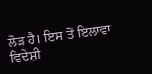ਲੋੜ ਹੈ। ਇਸ ਤੋਂ ਇਲਾਵਾ ਵਿਦੇਸ਼ੀ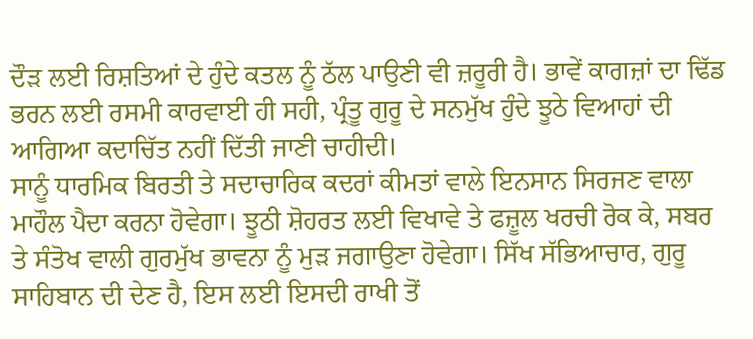ਦੌੜ ਲਈ ਰਿਸ਼ਤਿਆਂ ਦੇ ਹੁੰਦੇ ਕਤਲ ਨੂੰ ਠੱਲ ਪਾਉਣੀ ਵੀ ਜ਼ਰੂਰੀ ਹੈ। ਭਾਵੇਂ ਕਾਗਜ਼ਾਂ ਦਾ ਢਿੱਡ ਭਰਨ ਲਈ ਰਸਮੀ ਕਾਰਵਾਈ ਹੀ ਸਹੀ, ਪ੍ਰੰਤੂ ਗੁਰੂ ਦੇ ਸਨਮੁੱਖ ਹੁੰਦੇ ਝੂਠੇ ਵਿਆਹਾਂ ਦੀ ਆਗਿਆ ਕਦਾਚਿੱਤ ਨਹੀਂ ਦਿੱਤੀ ਜਾਣੀ ਚਾਹੀਦੀ।
ਸਾਨੂੰ ਧਾਰਮਿਕ ਬਿਰਤੀ ਤੇ ਸਦਾਚਾਰਿਕ ਕਦਰਾਂ ਕੀਮਤਾਂ ਵਾਲੇ ਇਨਸਾਨ ਸਿਰਜਣ ਵਾਲਾ ਮਾਹੌਲ ਪੈਦਾ ਕਰਨਾ ਹੋਵੇਗਾ। ਝੂਠੀ ਸ਼ੋਹਰਤ ਲਈ ਵਿਖਾਵੇ ਤੇ ਫਜ਼ੂਲ ਖਰਚੀ ਰੋਕ ਕੇ, ਸਬਰ ਤੇ ਸੰਤੋਖ ਵਾਲੀ ਗੁਰਮੁੱਖ ਭਾਵਨਾ ਨੂੰ ਮੁੜ ਜਗਾਉਣਾ ਹੋਵੇਗਾ। ਸਿੱਖ ਸੱਭਿਆਚਾਰ, ਗੁਰੂ ਸਾਹਿਬਾਨ ਦੀ ਦੇਣ ਹੈ, ਇਸ ਲਈ ਇਸਦੀ ਰਾਖੀ ਤੋਂ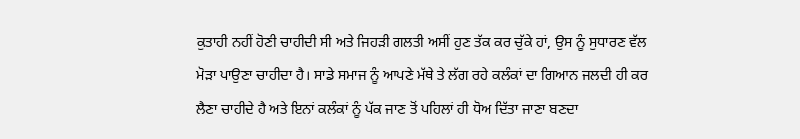ਕੁਤਾਹੀ ਨਹੀਂ ਹੋਣੀ ਚਾਹੀਦੀ ਸੀ ਅਤੇ ਜਿਹੜੀ ਗਲਤੀ ਅਸੀਂ ਹੁਣ ਤੱਕ ਕਰ ਚੁੱਕੇ ਹਾਂ, ਉਸ ਨੂੰ ਸੁਧਾਰਣ ਵੱਲ ਮੋੜਾ ਪਾਉਣਾ ਚਾਹੀਦਾ ਹੈ। ਸਾਡੇ ਸਮਾਜ ਨੂੰ ਆਪਣੇ ਮੱਥੇ ਤੇ ਲੱਗ ਰਹੇ ਕਲੰਕਾਂ ਦਾ ਗਿਆਨ ਜਲਦੀ ਹੀ ਕਰ ਲੈਣਾ ਚਾਹੀਦੇ ਹੈ ਅਤੇ ਇਨਾਂ ਕਲੰਕਾਂ ਨੂੰ ਪੱਕ ਜਾਣ ਤੋਂ ਪਹਿਲਾਂ ਹੀ ਧੋਅ ਦਿੱਤਾ ਜਾਣਾ ਬਣਦਾ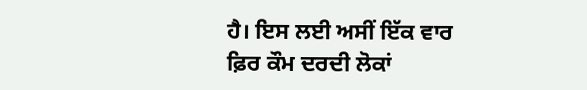ਹੈ। ਇਸ ਲਈ ਅਸੀਂ ਇੱਕ ਵਾਰ ਫ਼ਿਰ ਕੌਮ ਦਰਦੀ ਲੋਕਾਂ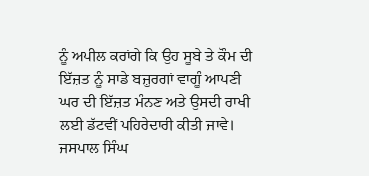ਨੂੰ ਅਪੀਲ ਕਰਾਂਗੇ ਕਿ ਉਹ ਸੂਬੇ ਤੇ ਕੌਮ ਦੀ ਇੱਜ਼ਤ ਨੂੰ ਸਾਡੇ ਬਜ਼ੁਰਗਾਂ ਵਾਗੂੰ ਆਪਣੀ ਘਰ ਦੀ ਇੱਜ਼ਤ ਮੰਨਣ ਅਤੇ ਉਸਦੀ ਰਾਖੀ ਲਈ ਡੱਟਵੀਂ ਪਹਿਰੇਦਾਰੀ ਕੀਤੀ ਜਾਵੇ।
ਜਸਪਾਲ ਸਿੰਘ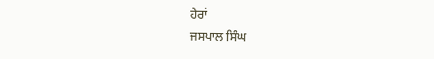ਹੇਰਾਂ
ਜਸਪਾਲ ਸਿੰਘ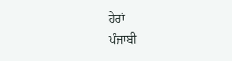ਹੇਰਾਂ
ਪੰਜਾਬੀ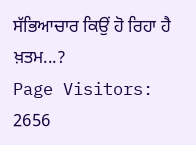ਸੱਭਿਆਚਾਰ ਕਿਉਂ ਹੋ ਰਿਹਾ ਹੈ ਖ਼ਤਮ...?
Page Visitors: 2656